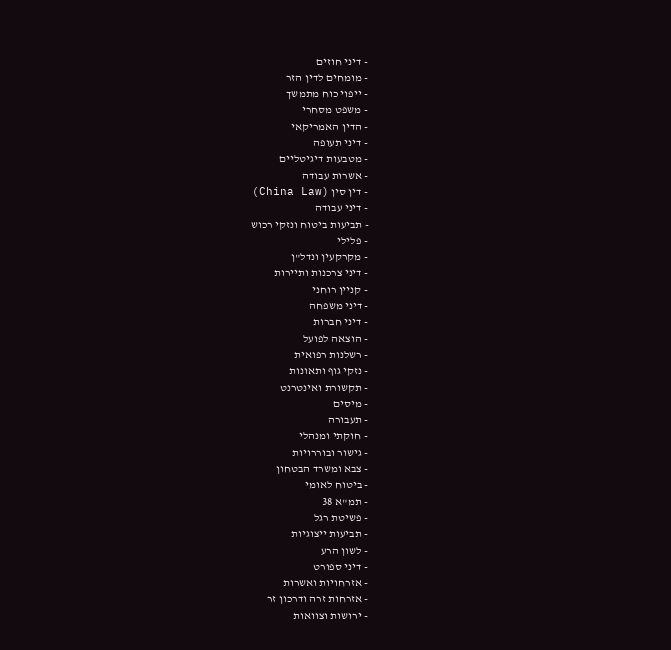- דיני חוזים
- מומחים לדין הזר
- ייפוי כוח מתמשך
- משפט מסחרי
- הדין האמריקאי
- דיני תעופה
- מטבעות דיגיטליים
- אשרות עבודה
- דין סין (China Law)
- דיני עבודה
- תביעות ביטוח ונזקי רכוש
- פלילי
- מקרקעין ונדל"ן
- דיני צרכנות ותיירות
- קניין רוחני
- דיני משפחה
- דיני חברות
- הוצאה לפועל
- רשלנות רפואית
- נזקי גוף ותאונות
- תקשורת ואינטרנט
- מיסים
- תעבורה
- חוקתי ומנהלי
- גישור ובוררויות
- צבא ומשרד הבטחון
- ביטוח לאומי
- תמ"א 38
- פשיטת רגל
- תביעות ייצוגיות
- לשון הרע
- דיני ספורט
- אזרחויות ואשרות
- אזרחות זרה ודרכון זר
- ירושות וצוואות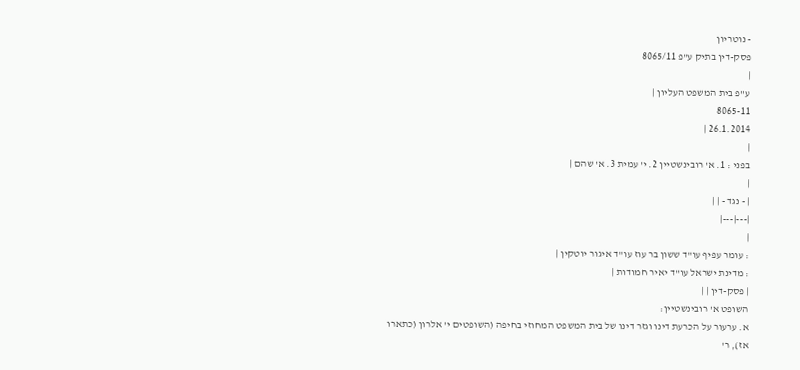- נוטריון
פסק-דין בתיק ע"פ 8065/11
|
ע"פ בית המשפט העליון |
8065-11
26.1.2014 |
|
בפני : 1. א' רובינשטיין 2. י' עמית 3. א' שהם |
|
| - נגד - | |
|---|---|
|
: עומר עפיף עו"ד ששון בר עוז עו"ד איגור יוטקין |
: מדינת ישראל עו"ד יאיר חמודות |
| פסק-דין | |
השופט א' רובינשטיין:
א. ערעור על הכרעת דינו וגזר דינו של בית המשפט המחוזי בחיפה (השופטים י' אלרון (כתארו אז), ר'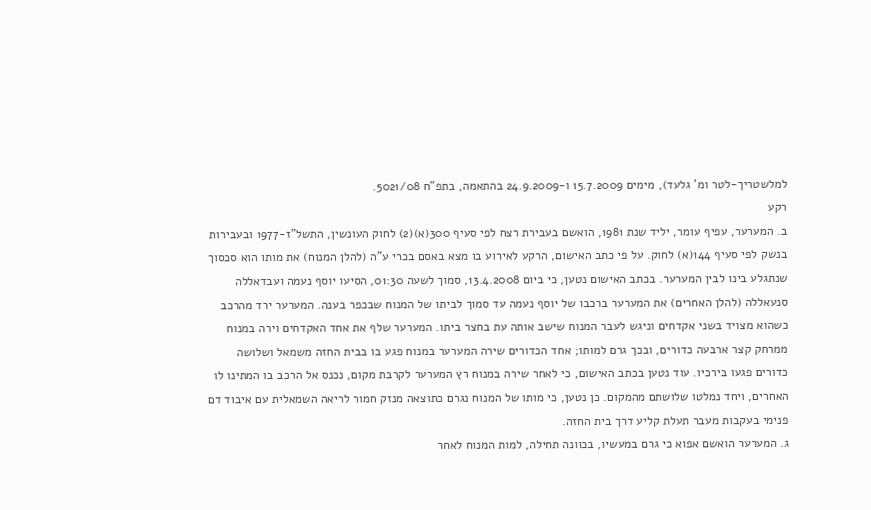למלשטריך-לטר ומ' גלעד), מימים 15.7.2009 ו-24.9.2009 בהתאמה, בתפ"ח 5021/08.
רקע
ב. המערער, עפיף עומר, יליד שנת 1981, הואשם בעבירת רצח לפי סעיף 300(א)(2) לחוק העונשין, התשל"ז-1977 ובעבירות בנשק לפי סעיף 144(א) לחוק. על פי כתב האישום, הרקע לאירוע בו מצא באסם בכרי ע"ה (להלן המנוח) את מותו הוא סכסוך שנתגלע בינו לבין המערער. בכתב האישום נטען, כי ביום 13.4.2008, סמוך לשעה 01:30, הסיעו יוסף נעמה ועבדאללה סנעאללה (להלן האחרים) את המערער ברכבו של יוסף נעמה עד סמוך לביתו של המנוח שבכפר בענה. המערער ירד מהרכב כשהוא מצויד בשני אקדחים וניגש לעבר המנוח שישב אותה עת בחצר ביתו. המערער שלף את אחד האקדחים וירה במנוח ממרחק קצר ארבעה כדורים, ובכך גרם למותו; אחד הכדורים שירה המערער במנוח פגע בו בבית החזה משמאל ושלושה כדורים פגעו בירכיו. עוד נטען בכתב האישום, כי לאחר שירה במנוח רץ המערער לקרבת מקום, נכנס אל הרכב בו המתינו לו האחרים, ויחד נמלטו שלושתם מהמקום. כן נטען, כי מותו של המנוח נגרם כתוצאה מנזק חמור לריאה השמאלית עם איבוד דם פנימי בעקבות מעבר תעלת קליע דרך בית החזה.
ג. המערער הואשם אפוא כי גרם במעשיו, בכוונה תחילה, למות המנוח לאחר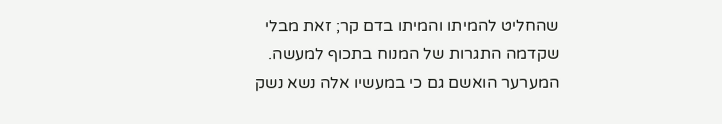שהחליט להמיתו והמיתו בדם קר; זאת מבלי שקדמה התגרות של המנוח בתכוף למעשה. המערער הואשם גם כי במעשיו אלה נשא נשק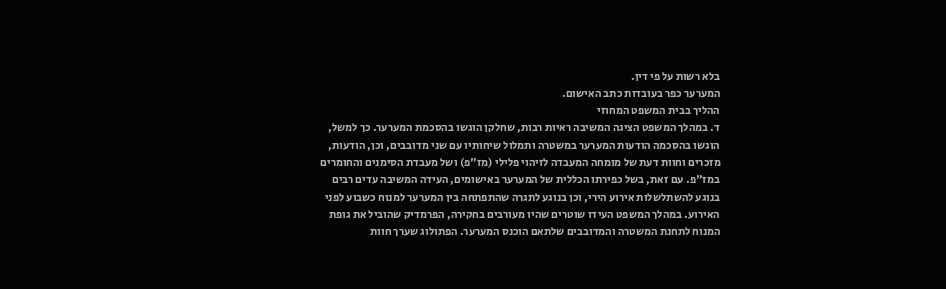בלא רשות על פי דין.
המערער כפר בעובדות כתב האישום.
ההליך בבית המשפט המחוזי
ד. במהלך המשפט הציגה המשיבה ראיות רבות, שחלקן הוגשו בהסכמת המערער. כך למשל, הוגשו בהסכמה הודעות המערער במשטרה ותמלול שיחותיו עם שני מדובבים, וכן, הודעות, מזכרים וחוות דעת של מומחה המעבדה לזיהוי פלילי (מז"פ) ושל מעבדת הסימנים והחומרים במז"פ. עם זאת, בשל כפירתו הכללית של המערער באישומים, העידה המשיבה עדים רבים בנוגע להשתלשלות אירוע הירי, וכן בנוגע לתגרה שהתפתחה בין המערער למנוח כשבוע לפני האירוע. במהלך המשפט העידו שוטרים שהיו מעורבים בחקירה, הפרמדיק שהוביל את גופת המנוח לתחנת המשטרה והמדובבים שלתאם הוכנס המערער. הפתולוג שערך חוות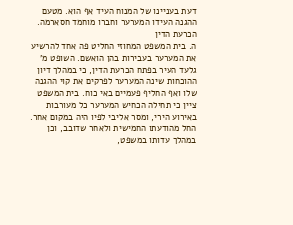דעת בעניינו של המנוח העיד אף הוא. מטעם ההגנה העידו המערער וחברו מוחמד חסארמה.
הכרעת הדין
ה. בית המשפט המחוזי החליט פה אחד להרשיע את המערער בעבירות בהן הואשם. השופט מ' גלעד העיר בפתח הכרעת הדין, כי במהלך דיון ההוכחות שינה המערער לפרקים את קוי ההגנה שלו ואף החליף פעמיים באי כוח. בית המשפט ציין כי תחילה הכחיש המערער כל מעורבות באירוע הירי, ומסר אליבי לפיו היה במקום אחר. החל מהודעתו החמישית ולאחר שדובב, וכן במהלך עדותו במשפט,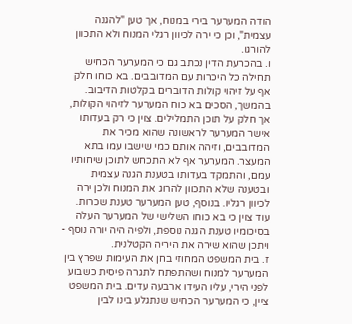הודה המערער בירי במנוח, אך טען "להגנה עצמית", וכן כי ירה לכיוון רגלי המנוח ולא התכוון להורגו.
ו. בהכרעת הדין נכתב גם כי המערער הכחיש תחילה כל היכרות עם המדובבים. בא כוחו חלק אף על זיהוי קולות הדוברים בקלטות הדיבוב. בהמשך, הסכים בא כוח המערער לזיהוי הקולות, אך חלק על תוכן התמלילים. צוין כי רק בעדותו אישר המערער לראשונה שהוא מכיר את המדובבים, וזיהה אותם כמי שישבו עמו בתא המעצר. המערער אף לא התכחש לתוכן שיחותיו עמם, והתמקד בעדותו בטענת הגנה עצמית ובטענה שלא התכוון להרוג את המנוח ולכן ירה לכיוון רגליו. בנוסף, טען המערער טענת שכרות. עוד צוין כי בא כוחו השלישי של המערער העלה בסיכומיו טענת הגנה נוספת, ולפיה היה יורה נוסף - ויתכן שהוא שירה את היריה הקטלנית.
ז. בית המשפט המחוזי בחן את העימות שפרץ בין המערער למנוח ושהתפתח לתגרה פיסית כשבוע לפני הירי, עליו העידו ארבעה עדים. בית המשפט ציין, כי המערער הכחיש שנתגלע בינו לבין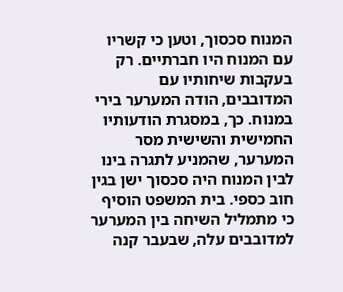המנוח סכסוך, וטען כי קשריו עם המנוח היו חברתיים. רק בעקבות שיחותיו עם המדובבים, הודה המערער בירי במנוח. כך, במסגרת הודעותיו החמישית והשישית מסר המערער, שהמניע לתגרה בינו לבין המנוח היה סכסוך ישן בגין חוב כספי. בית המשפט הוסיף כי מתמליל השיחה בין המערער למדובבים עלה, שבעבר קנה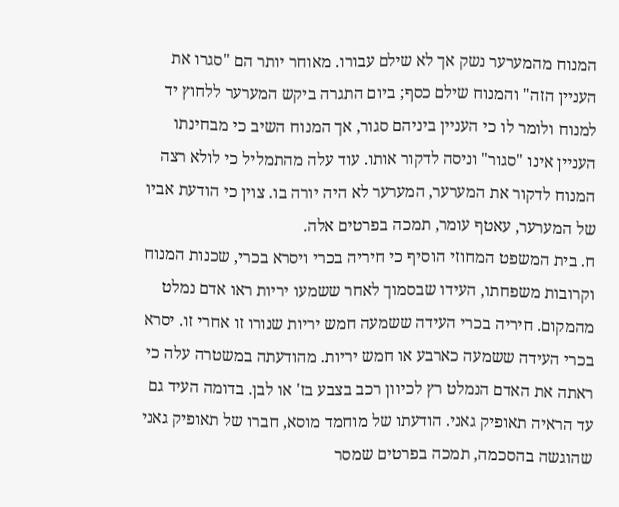המנוח מהמערער נשק אך לא שילם עבורו. מאוחר יותר הם "סגרו את העניין הזה" והמנוח שילם כסף; ביום התגרה ביקש המערער ללחוץ יד למנוח ולומר לו כי העניין ביניהם סגור, אך המנוח השיב כי מבחינתו העניין אינו "סגור" וניסה לדקור אותו. עוד עלה מהתמליל כי לולא רצה המנוח לדקור את המערער, המערער לא היה יורה בו. צוין כי הודעת אביו של המערער, עאטף עומר, תמכה בפרטים אלה.
ח. בית המשפט המחוזי הוסיף כי חיריה בכרי ויסרא בכרי, שכנות המנוח וקרובות משפחתו, העידו שבסמוך לאחר ששמעו יריות ראו אדם נמלט מהמקום. חיריה בכרי העידה ששמעה חמש יריות שנורו זו אחרי זו. יסרא בכרי העידה ששמעה כארבע או חמש יריות. מהודעתה במשטרה עלה כי ראתה את האדם הנמלט רץ לכיוון רכב בצבע בז' או לבן. בדומה העיד גם עד הראיה תאופיק גאני. הודעתו של מוחמד מוסא, חברו של תאופיק גאני שהוגשה בהסכמה, תמכה בפרטים שמסר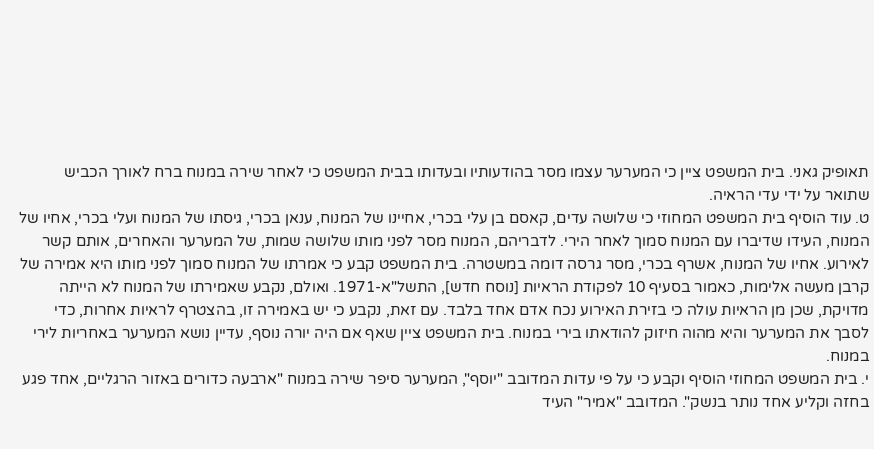תאופיק גאני. בית המשפט ציין כי המערער עצמו מסר בהודעותיו ובעדותו בבית המשפט כי לאחר שירה במנוח ברח לאורך הכביש שתואר על ידי עדי הראיה.
ט. עוד הוסיף בית המשפט המחוזי כי שלושה עדים, קאסם בן עלי בכרי, אחיינו של המנוח, ענאן בכרי, גיסתו של המנוח ועלי בכרי, אחיו של המנוח, העידו שדיברו עם המנוח סמוך לאחר הירי. לדבריהם, המנוח מסר לפני מותו שלושה שמות, של המערער והאחרים, אותם קשר לאירוע. אחיו של המנוח, אשרף בכרי, מסר גרסה דומה במשטרה. בית המשפט קבע כי אמרתו של המנוח סמוך לפני מותו היא אמירה של קרבן מעשה אלימות, כאמור בסעיף 10 לפקודת הראיות [נוסח חדש], התשל"א-1971. ואולם, נקבע שאמירתו של המנוח לא הייתה מדויקת, שכן מן הראיות עולה כי בזירת האירוע נכח אדם אחד בלבד. עם זאת, נקבע כי יש באמירה זו, בהצטרף לראיות אחרות, כדי לסבך את המערער והיא מהוה חיזוק להודאתו בירי במנוח. בית המשפט ציין שאף אם היה יורה נוסף, עדיין נושא המערער באחריות לירי במנוח.
י. בית המשפט המחוזי הוסיף וקבע כי על פי עדות המדובב "יוסף", המערער סיפר שירה במנוח "ארבעה כדורים באזור הרגליים, אחד פגע בחזה וקליע אחד נותר בנשק". המדובב "אמיר" העיד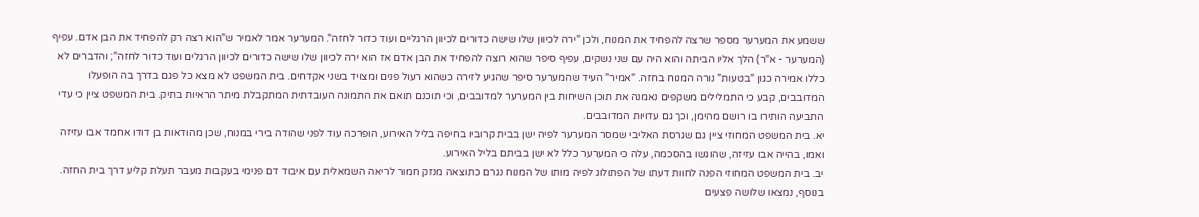ששמע את המערער מספר שרצה להפחיד את המנוח, ולכן "ירה לכיוון שלו שישה כדורים לכיוון הרגליים ועוד כדור לחזה". המערער אמר לאמיר ש"הוא רצה רק להפחיד את הבן אדם. עפיף (המערער - א"ר) הלך אליו הביתה והוא היה עם שני נשקים, עפיף סיפר שהוא רוצה להפחיד את הבן אדם אז הוא ירה לכיוון שלו שישה כדורים לכיוון הרגלים ועוד כדור לחזה"; והדברים לא כללו אמירה כגון "בטעות" נורה המנוח בחזה. "אמיר" העיד שהמערער סיפר שהגיע לזירה כשהוא רעול פנים ומצויד בשני אקדחים. בית המשפט לא מצא כל פגם בדרך בה הופעלו המדובבים, קבע כי התמלילים משקפים נאמנה את תוכן השיחות בין המערער למדובבים, וכי תוכנם תואם את התמונה העובדתית המתקבלת מיתר הראיות בתיק. בית המשפט ציין כי עדי התביעה הותירו בו רושם מהימן, וכך גם עדויות המדובבים.
יא. בית המשפט המחוזי ציין גם שגרסת האליבי שמסר המערער לפיה ישן בבית קרוביו בחיפה בליל האירוע, הופרכה עוד לפני שהודה בירי במנוח, שכן מהודאות בן דודו אחמד אבו עזיזה ואמו, בהייה אבו עזיזה, שהוגשו בהסכמה, עלה כי המערער כלל לא ישן בביתם בליל האירוע.
יב. בית המשפט המחוזי הפנה לחוות דעתו של הפתולוג לפיה מותו של המנוח נגרם כתוצאה מנזק חמור לריאה השמאלית עם איבוד דם פנימי בעקבות מעבר תעלת קליע דרך בית החזה. בנוסף, נמצאו שלושה פצעים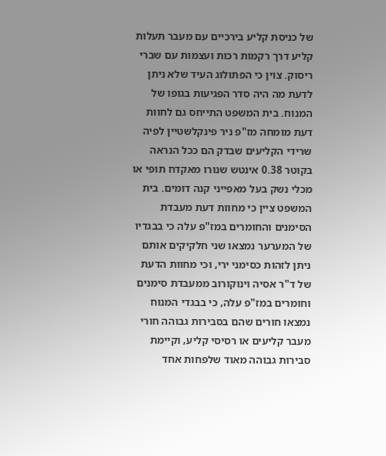של כניסת קליע בירכיים עם מעבר תעלות קליע דרך רקמות רכות ועצמות עם שברי ריסוק. צוין כי הפתולוג העיד שלא ניתן לדעת מה היה סדר הפגיעות בגופו של המנוח. בית המשפט התייחס גם לחוות דעת מומחה מז"פ ניר פינקלשטיין לפיה שרידי הקליעים שבדק הם ככל הנראה בקוטר 0.38 אינטש שנורו מאקדח תופי או מכלי נשק בעל מאפייני קנה דומים. בית המשפט ציין כי מחוות דעת מעבדת הסימנים והחומרים במז"פ עלה כי בבגדיו של המערער נמצאו שני חלקיקים אותם ניתן לזהות כסימני ירי, וכי מחוות הדעת של ד"ר אסיה וינוקורוב ממעבדת סימנים וחומרים במז"פ עלה, כי בבגדי המנוח נמצאו חורים שהם בסבירות גבוהה חורי מעבר קליעים או רסיסי קליע, וקיימת סבירות גבוהה מאוד שלפחות אחד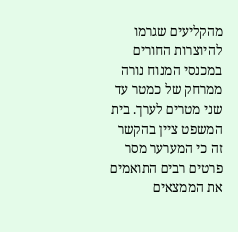מהקליעים שגרמו להיוצרות החורים במכנסי המנוח נורה ממרחק של כמטר עד שני מטרים לערך. בית המשפט ציין בהקשר זה כי המערער מסר פרטים רבים התואמים את הממצאים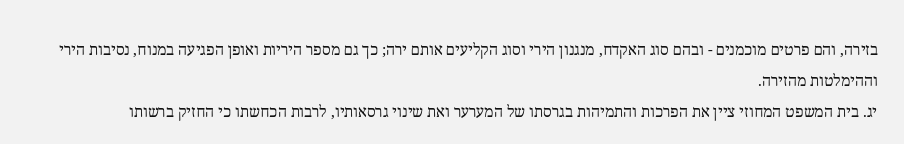בזירה, והם פרטים מוכמנים - ובהם סוג האקדח, מנגנון הירי וסוג הקליעים אותם ירה; כך גם מספר היריות ואופן הפגיעה במנוח, נסיבות הירי וההימלטות מהזירה.
יג. בית המשפט המחוזי ציין את הפרכות והתמיהות בגרסתו של המערער ואת שינוי גרסאותיו, לרבות הכחשתו כי החזיק ברשותו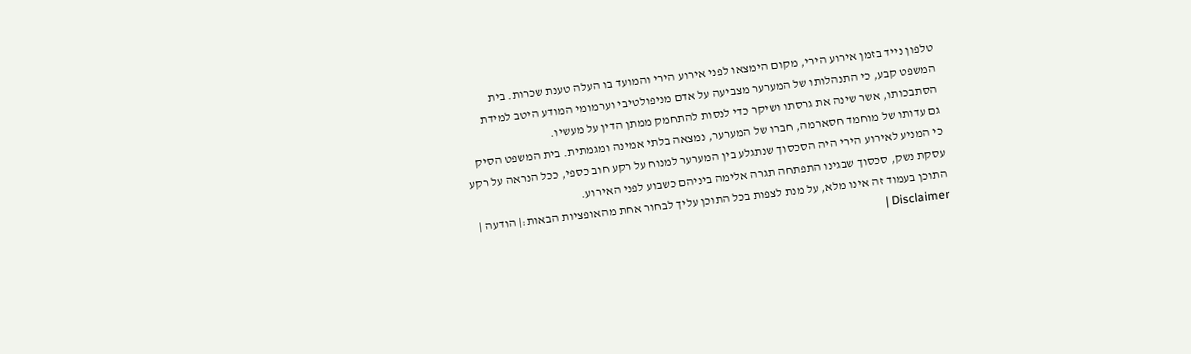טלפון נייד בזמן אירוע הירי, מקום הימצאו לפני אירוע הירי והמועד בו העלה טענת שכרות. בית המשפט קבע, כי התנהלותו של המערער מצביעה על אדם מניפולטיבי וערמומי המודע היטב למידת הסתבכותו, אשר שינה את גרסתו ושיקר כדי לנסות להתחמק ממתן הדין על מעשיו.
גם עדותו של מוחמד חסארמה, חברו של המערער, נמצאה בלתי אמינה ומגמתית. בית המשפט הסיק כי המניע לאירוע הירי היה הסכסוך שנתגלע בין המערער למנוח על רקע חוב כספי, ככל הנראה על רקע עסקת נשק, סכסוך שבגינו התפתחה תגרה אלימה ביניהם כשבוע לפני האירוע.
התוכן בעמוד זה אינו מלא, על מנת לצפות בכל התוכן עליך לבחור אחת מהאופציות הבאות:| הודעה | Disclaimer |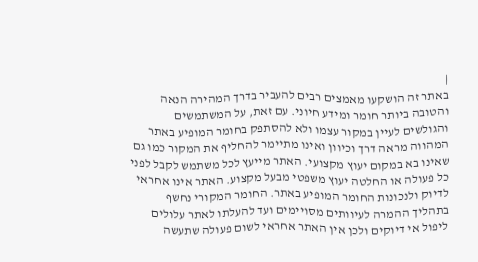|
באתר זה הושקעו מאמצים רבים להעביר בדרך המהירה הנאה והטובה ביותר חומר ומידע חיוני. עם זאת, על המשתמשים והגולשים לעיין במקור עצמו ולא להסתפק בחומר המופיע באתר המהווה מראה דרך וכיוון ואינו מתיימר להחליף את המקור כמו גם שאינו בא במקום יעוץ מקצועי. האתר מייעץ לכל משתמש לקבל לפני כל פעולה או החלטה יעוץ משפטי מבעל מקצוע. האתר אינו אחראי לדיוק ולנכונות החומר המופיע באתר. החומר המקורי נחשף בתהליך ההמרה לעיוותים מסויימים ועד להעלתו לאתר עלולים ליפול אי דיוקים ולכן אין האתר אחראי לשום פעולה שתעשה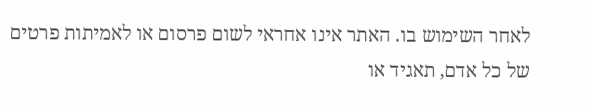לאחר השימוש בו. האתר אינו אחראי לשום פרסום או לאמיתות פרטים של כל אדם, תאגיד או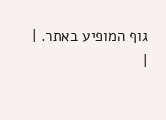גוף המופיע באתר. |
|